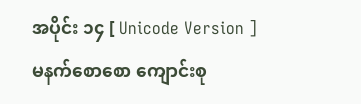အပိုင်း ၁၄ [ Unicode Version ]
မနက်စောစော ကျောင်းစု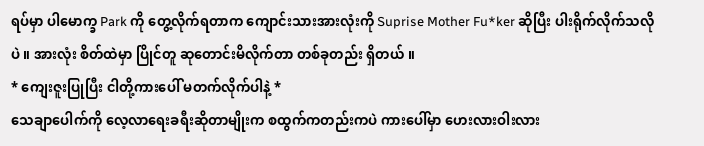ရပ်မှာ ပါမောက္ခ Park ကို တွေ့လိုက်ရတာက ကျောင်းသားအားလုံးကို Suprise Mother Fu*ker ဆိုပြီး ပါးရိုက်လိုက်သလိုပဲ ။ အားလုံး စိတ်ထဲမှာ ပြိုင်တူ ဆုတောင်းမိလိုက်တာ တစ်ခုတည်း ရှိတယ် ။
* ကျေးဇူးပြုပြီး ငါတို့ကားပေါ် မတက်လိုက်ပါနဲ့ *
သေချာပေါက်ကို လေ့လာရေးခရီးဆိုတာမျိုးက စထွက်ကတည်းကပဲ ကားပေါ်မှာ ဟေးလားဝါးလား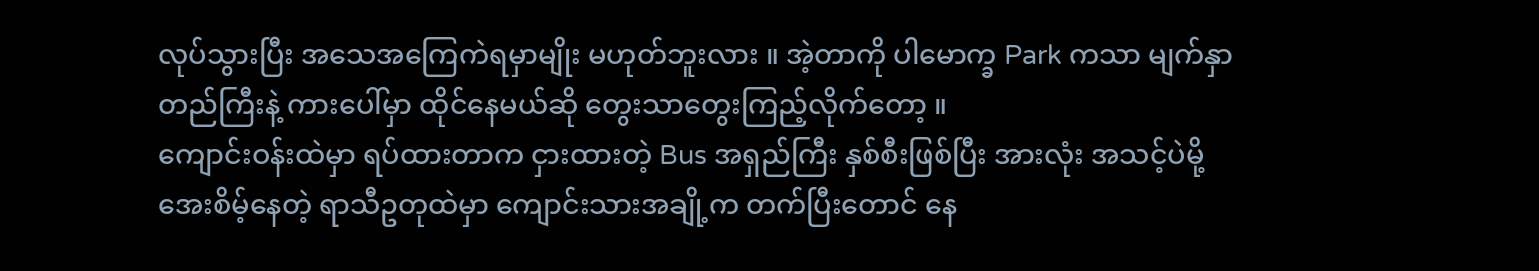လုပ်သွားပြီး အသေအကြေကဲရမှာမျိုး မဟုတ်ဘူးလား ။ အဲ့တာကို ပါမောက္ခ Park ကသာ မျက်နှာတည်ကြီးနဲ့ ကားပေါ်မှာ ထိုင်နေမယ်ဆို တွေးသာတွေးကြည့်လိုက်တော့ ။
ကျောင်းဝန်းထဲမှာ ရပ်ထားတာက ငှားထားတဲ့ Bus အရှည်ကြီး နှစ်စီးဖြစ်ပြီး အားလုံး အသင့်ပဲမို့ အေးစိမ့်နေတဲ့ ရာသီဥတုထဲမှာ ကျောင်းသားအချို့က တက်ပြီးတောင် နေ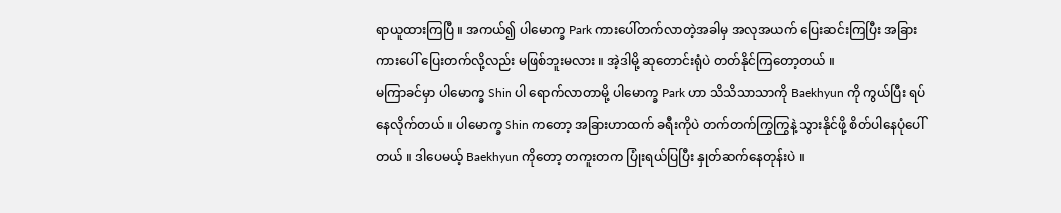ရာယူထားကြပြီ ။ အကယ်၍ ပါမောက္ခ Park ကားပေါ်တက်လာတဲ့အခါမှ အလုအယက် ပြေးဆင်းကြပြီး အခြားကားပေါ် ပြေးတက်လို့လည်း မဖြစ်ဘူးမလား ။ အဲ့ဒါမို့ ဆုတောင်းရုံပဲ တတ်နိုင်ကြတော့တယ် ။
မကြာခင်မှာ ပါမောက္ခ Shin ပါ ရောက်လာတာမို့ ပါမောက္ခ Park ဟာ သိသိသာသာကို Baekhyun ကို ကွယ်ပြီး ရပ်နေလိုက်တယ် ။ ပါမောက္ခ Shin ကတော့ အခြားဟာထက် ခရီးကိုပဲ တက်တက်ကြွကြွနဲ့ သွားနိုင်ဖို့ စိတ်ပါနေပုံပေါ်တယ် ။ ဒါပေမယ့် Baekhyun ကိုတော့ တကူးတက ပြုံးရယ်ပြပြီး နှုတ်ဆက်နေတုန်းပဲ ။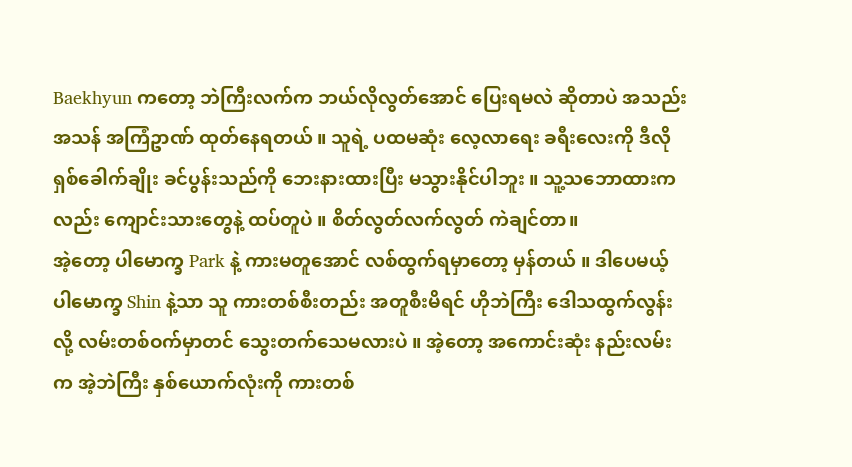Baekhyun ကတော့ ဘဲကြီးလက်က ဘယ်လိုလွတ်အောင် ပြေးရမလဲ ဆိုတာပဲ အသည်းအသန် အကြံဥာဏ် ထုတ်နေရတယ် ။ သူရဲ့ ပထမဆုံး လေ့လာရေး ခရီးလေးကို ဒီလို ရှစ်ခေါက်ချိုး ခင်ပွန်းသည်ကို ဘေးနားထားပြီး မသွားနိုင်ပါဘူး ။ သူ့သဘောထားကလည်း ကျောင်းသားတွေနဲ့ ထပ်တူပဲ ။ စိတ်လွတ်လက်လွတ် ကဲချင်တာ။
အဲ့တော့ ပါမောက္ခ Park နဲ့ ကားမတူအောင် လစ်ထွက်ရမှာတော့ မှန်တယ် ။ ဒါပေမယ့် ပါမောက္ခ Shin နဲ့သာ သူ ကားတစ်စီးတည်း အတူစီးမိရင် ဟိုဘဲကြီး ဒေါသထွက်လွန်းလို့ လမ်းတစ်ဝက်မှာတင် သွေးတက်သေမလားပဲ ။ အဲ့တော့ အကောင်းဆုံး နည်းလမ်းက အဲ့ဘဲကြီး နှစ်ယောက်လုံးကို ကားတစ်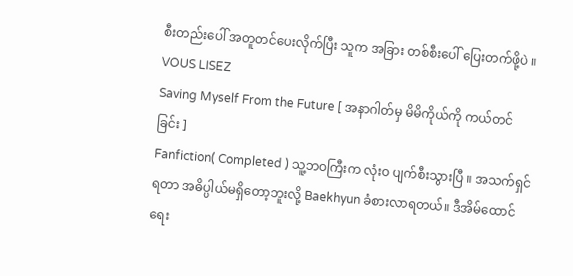စီးတည်းပေါ် အတူတင်ပေးလိုက်ပြီး သူက အခြား တစ်စီးပေါ် ပြေးတက်ဖို့ပဲ ။
VOUS LISEZ
Saving Myself From the Future [ အနာဂါတ်မှ မိမိကိုယ်ကို ကယ်တင်ခြင်း ]
Fanfiction( Completed ) သူ့ဘဝကြီးက လုံးဝ ပျက်စီးသွားပြီ ။ အသက်ရှင်ရတာ အဓိပ္ပါယ်မရှိတော့ဘူးလို့ Baekhyun ခံစားလာရတယ်။ ဒီအိမ်ထောင်ရေး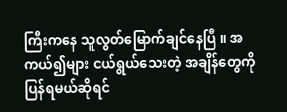ကြီးကနေ သူလွတ်မြောက်ချင်နေပြီ ။ အကယ်၍များ ငယ်ရွယ်သေးတဲ့ အချိန်တွေကို ပြန်ရမယ်ဆိုရင်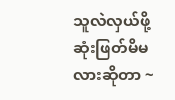သူလဲလှယ်ဖို့ ဆုံးဖြတ်မိမလားဆိုတာ ~